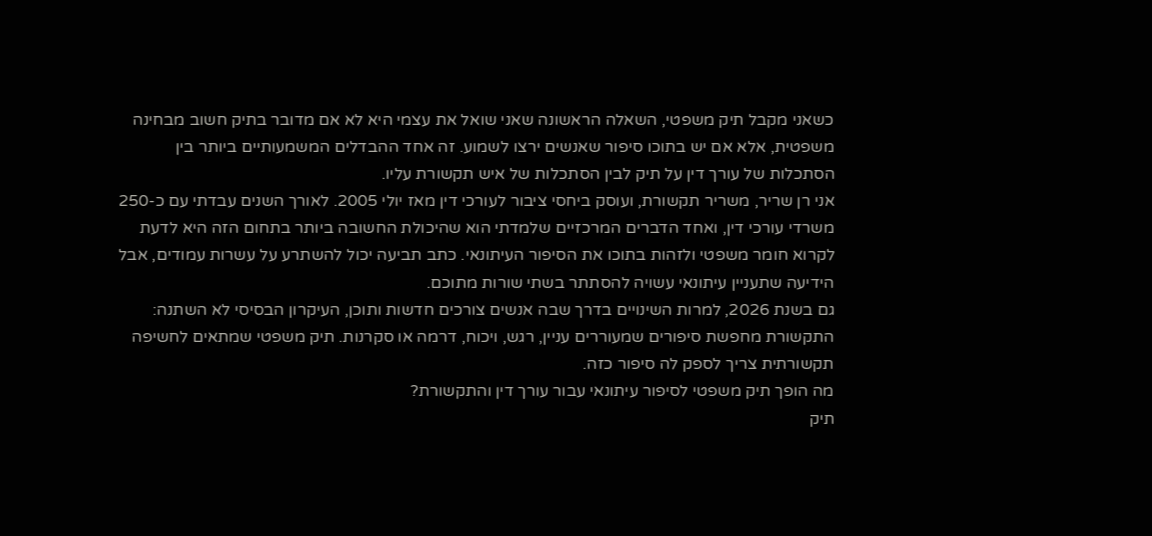כשאני מקבל תיק משפטי, השאלה הראשונה שאני שואל את עצמי היא לא אם מדובר בתיק חשוב מבחינה משפטית, אלא אם יש בתוכו סיפור שאנשים ירצו לשמוע. זה אחד ההבדלים המשמעותיים ביותר בין הסתכלות של עורך דין על תיק לבין הסתכלות של איש תקשורת עליו.
אני רן שריר, משריר תקשורת, ועוסק ביחסי ציבור לעורכי דין מאז יולי 2005. לאורך השנים עבדתי עם כ-250 משרדי עורכי דין, ואחד הדברים המרכזיים שלמדתי הוא שהיכולת החשובה ביותר בתחום הזה היא לדעת לקרוא חומר משפטי ולזהות בתוכו את הסיפור העיתונאי. כתב תביעה יכול להשתרע על עשרות עמודים, אבל הידיעה שתעניין עיתונאי עשויה להסתתר בשתי שורות מתוכם.
גם בשנת 2026, למרות השינויים בדרך שבה אנשים צורכים חדשות ותוכן, העיקרון הבסיסי לא השתנה: התקשורת מחפשת סיפורים שמעוררים עניין, רגש, ויכוח, דרמה או סקרנות. תיק משפטי שמתאים לחשיפה תקשורתית צריך לספק לה סיפור כזה.
מה הופך תיק משפטי לסיפור עיתונאי עבור עורך דין והתקשורת?
תיק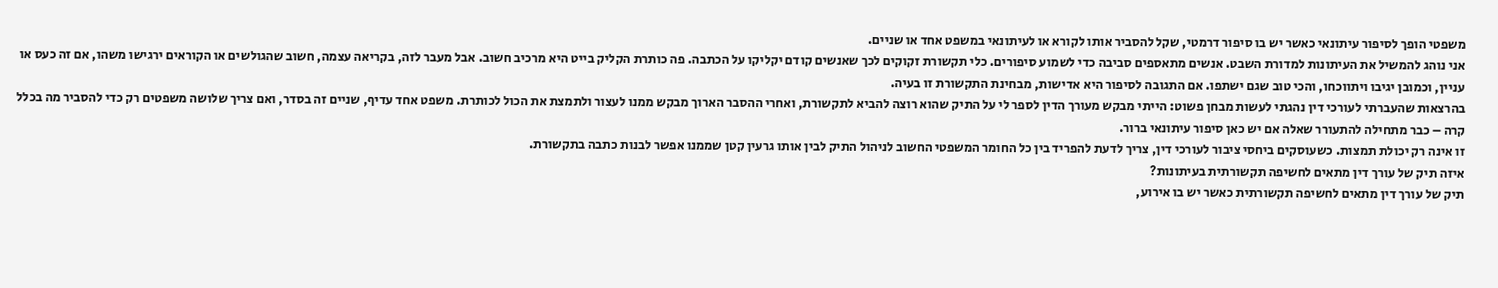משפטי הופך לסיפור עיתונאי כאשר יש בו סיפור דרמטי, שקל להסביר אותו לקורא או לעיתונאי במשפט אחד או שניים.
אני נוהג להמשיל את העיתונות למדורת השבט. אנשים מתאספים סביבה כדי לשמוע סיפורים. כלי תקשורת זקוקים לכך שאנשים קודם יקליקו על הכתבה. פה כותרת הקליק בייט היא מרכיב חשוב. אבל מעבר לזה, בקריאה עצמה, חשוב שהגולשים או הקוראים ירגישו משהו, אם זה כעס או עניין, וכמובן יגיבו ויתווכחו, והכי טוב שגם ישתפו. אם התגובה לסיפור היא אדישות, מבחינת התקשורת זו בעיה.
בהרצאות שהעברתי לעורכי דין נהגתי לעשות מבחן פשוט: הייתי מבקש מעורך הדין לספר לי על התיק שהוא רוצה להביא לתקשורת, ואחרי ההסבר הארוך מבקש ממנו לעצור ולתמצת את הכול לכותרת. משפט אחד עדיף, שניים זה בסדר, ואם צריך שלושה משפטים רק כדי להסביר מה בכלל קרה – כבר מתחילה להתעורר שאלה אם יש כאן סיפור עיתונאי ברור.
זו אינה רק יכולת תמצות. כשעוסקים ביחסי ציבור לעורכי דין, צריך לדעת להפריד בין כל החומר המשפטי החשוב לניהול התיק לבין אותו גרעין קטן שממנו אפשר לבנות כתבה בתקשורת.
איזה תיק של עורך דין מתאים לחשיפה תקשורתית בעיתונות?
תיק של עורך דין מתאים לחשיפה תקשורתית כאשר יש בו אירוע,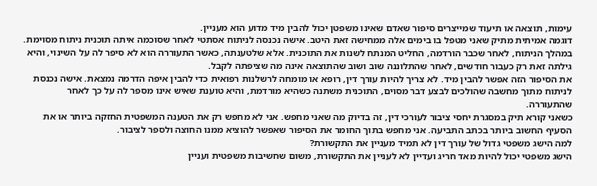עימות, תוצאה או תיעוד שמייצרים סיפור שאדם שאינו משפטן יכול להבין מיד מדוע הוא מעניין.
דוגמה אמיתית מתיק שאני מטפל בו בימים אלה ממחישה זאת היטב. אישה נכנסה לניתוח אסתטי לאחר שסוכמה איתה תוכנית ניתוח מסוימת. במהלך הניתוח, לאחר שכבר הורדמה, החליט המנתח לשנות את התוכנית. אלא שלטענתה, כאשר התעוררה הוא לא סיפר לה על השינוי, והיא גילתה זאת רק כעבור חודשים, לאחר שהתלוננה שוב ושוב שהתוצאה אינה מה שציפתה לקבל.
את הסיפור הזה אפשר להבין מיד. לא צריך להיות עורך דין, רופא או מומחה לרשלנות רפואית כדי להבין איפה הדרמה נמצאת. אישה נכנסת לניתוח מתוך מחשבה שהולכים לבצע דבר מסוים, התוכנית משתנה כשהיא מורדמת, והיא טוענת שאיש אינו מספר לה על כך לאחר שהתעוררה.
כשאני קורא תיק במסגרת יחסי ציבור לעורכי דין, זה בדיוק מה שאני מחפש. אני לא מחפש רק את הטענה המשפטית החזקה ביותר או את הסעיף החשוב ביותר בכתב התביעה. אני מחפש בתוך החומר את הסיפור שאפשר להוציא ממנו החוצה ולספר לציבור.
למה הישג משפטי גדול של עורך דין לא תמיד מעניין את התקשורת?
הישג משפטי יכול להיות מאד חריג ועדיין לא לעניין את התקשורת, משום שחשיבות משפטית ועניין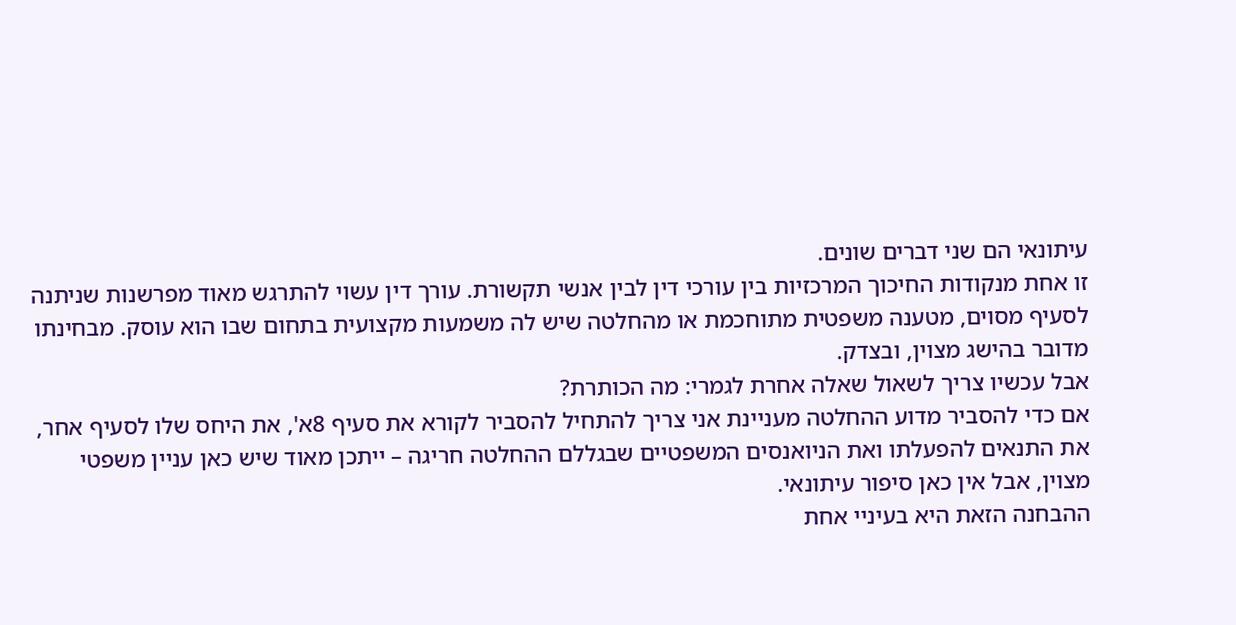עיתונאי הם שני דברים שונים.
זו אחת מנקודות החיכוך המרכזיות בין עורכי דין לבין אנשי תקשורת. עורך דין עשוי להתרגש מאוד מפרשנות שניתנה לסעיף מסוים, מטענה משפטית מתוחכמת או מהחלטה שיש לה משמעות מקצועית בתחום שבו הוא עוסק. מבחינתו מדובר בהישג מצוין, ובצדק.
אבל עכשיו צריך לשאול שאלה אחרת לגמרי: מה הכותרת?
אם כדי להסביר מדוע ההחלטה מעניינת אני צריך להתחיל להסביר לקורא את סעיף 8א', את היחס שלו לסעיף אחר, את התנאים להפעלתו ואת הניואנסים המשפטיים שבגללם ההחלטה חריגה – ייתכן מאוד שיש כאן עניין משפטי מצוין, אבל אין כאן סיפור עיתונאי.
ההבחנה הזאת היא בעיניי אחת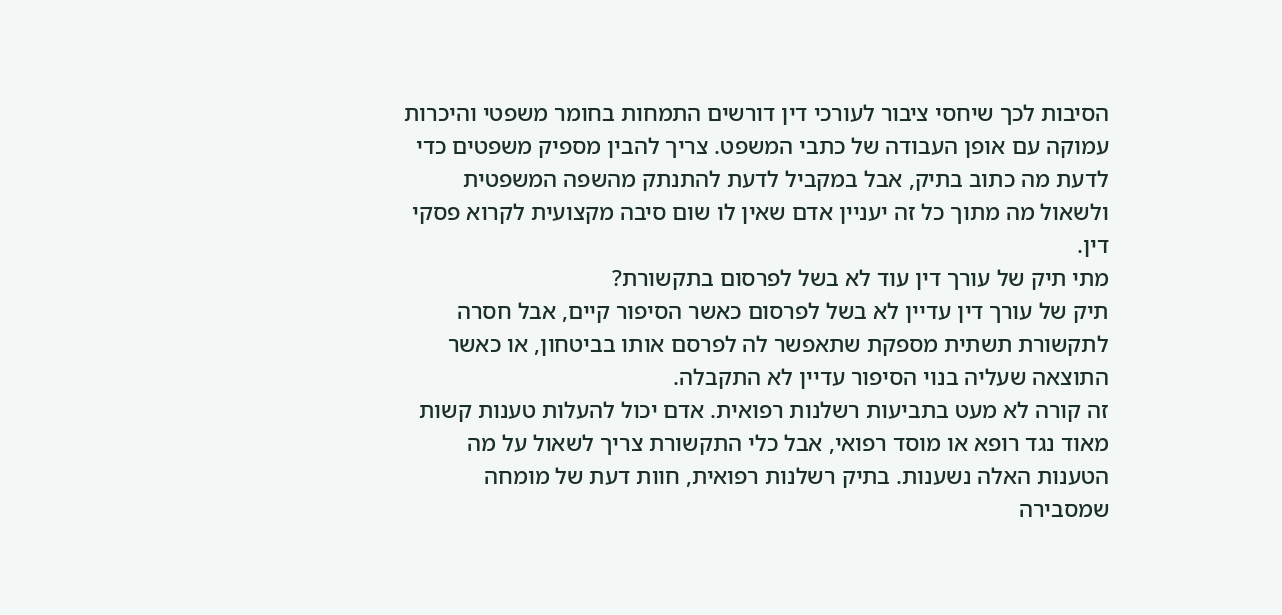הסיבות לכך שיחסי ציבור לעורכי דין דורשים התמחות בחומר משפטי והיכרות עמוקה עם אופן העבודה של כתבי המשפט. צריך להבין מספיק משפטים כדי לדעת מה כתוב בתיק, אבל במקביל לדעת להתנתק מהשפה המשפטית ולשאול מה מתוך כל זה יעניין אדם שאין לו שום סיבה מקצועית לקרוא פסקי דין.
מתי תיק של עורך דין עוד לא בשל לפרסום בתקשורת?
תיק של עורך דין עדיין לא בשל לפרסום כאשר הסיפור קיים, אבל חסרה לתקשורת תשתית מספקת שתאפשר לה לפרסם אותו בביטחון, או כאשר התוצאה שעליה בנוי הסיפור עדיין לא התקבלה.
זה קורה לא מעט בתביעות רשלנות רפואית. אדם יכול להעלות טענות קשות מאוד נגד רופא או מוסד רפואי, אבל כלי התקשורת צריך לשאול על מה הטענות האלה נשענות. בתיק רשלנות רפואית, חוות דעת של מומחה שמסבירה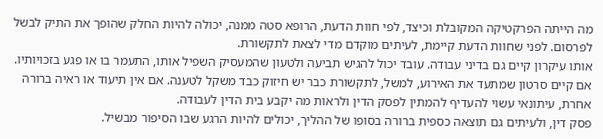מה הייתה הפרקטיקה המקובלת וכיצד, לפי חוות הדעת, הרופא סטה ממנה, יכולה להיות החלק שהופך את התיק לבשל לפרסום. לפני שחוות הדעת קיימת, לעיתים מוקדם מדי לצאת לתקשורת.
אותו עיקרון קיים גם בדיני עבודה. עובד יכול להגיש תביעה ולטעון שהמעסיק השפיל אותו, התעמר בו או פגע בזכויותיו. אם קיים סרטון שמתעד את האירוע, למשל, לתקשורת כבר יש חיזוק כבד משקל לטענה. אם אין תיעוד או ראיה ברורה אחרת, עיתונאי עשוי להעדיף להמתין לפסק הדין ולראות מה יקבע בית הדין לעבודה.
פסק דין, ולעיתים גם תוצאה כספית ברורה בסופו של ההליך, יכולים להיות הרגע שבו הסיפור מבשיל.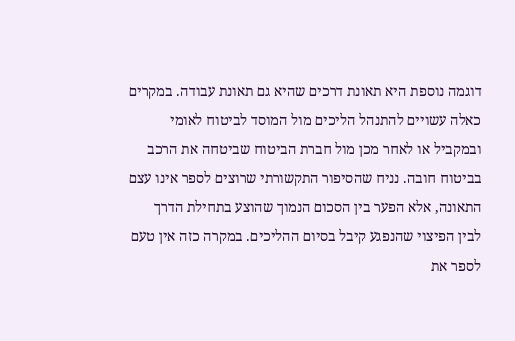דוגמה נוספת היא תאונת דרכים שהיא גם תאונת עבודה. במקרים כאלה עשויים להתנהל הליכים מול המוסד לביטוח לאומי ובמקביל או לאחר מכן מול חברת הביטוח שביטחה את הרכב בביטוח חובה. נניח שהסיפור התקשורתי שרוצים לספר אינו עצם התאונה, אלא הפער בין הסכום הנמוך שהוצע בתחילת הדרך לבין הפיצוי שהנפגע קיבל בסיום ההליכים. במקרה כזה אין טעם לספר את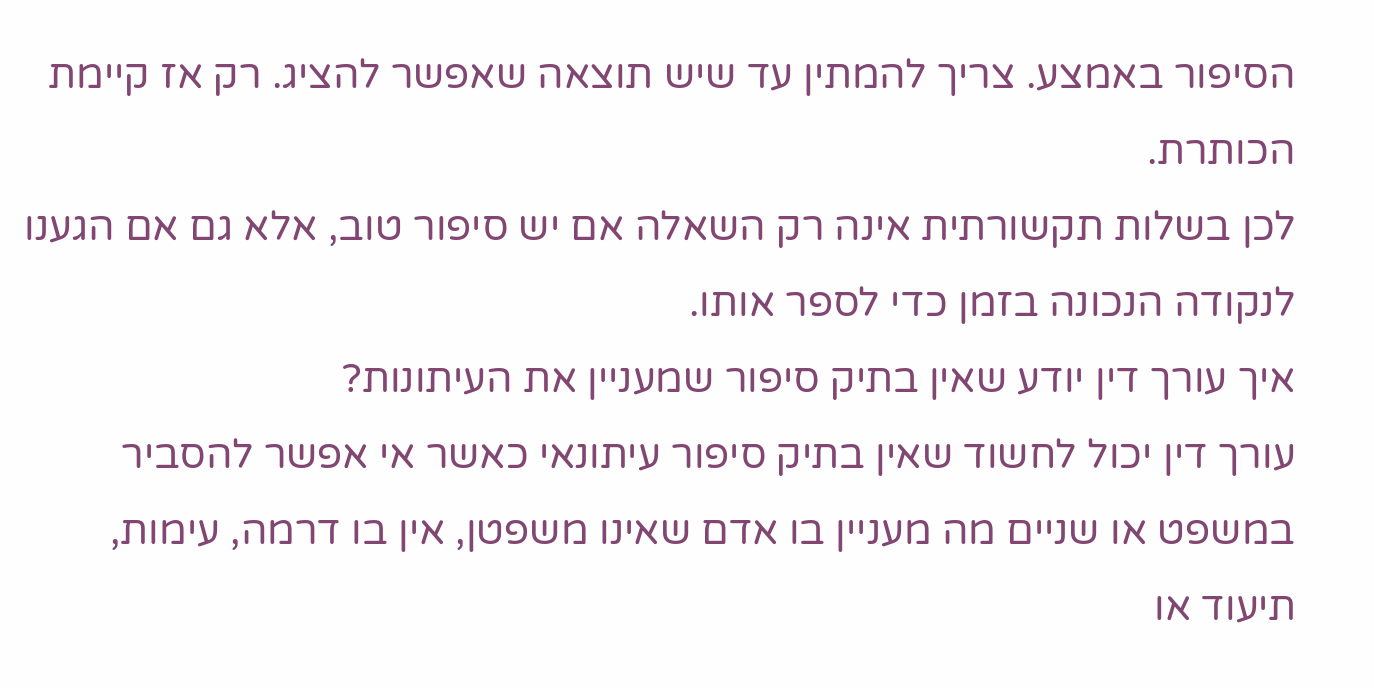הסיפור באמצע. צריך להמתין עד שיש תוצאה שאפשר להציג. רק אז קיימת הכותרת.
לכן בשלות תקשורתית אינה רק השאלה אם יש סיפור טוב, אלא גם אם הגענו לנקודה הנכונה בזמן כדי לספר אותו.
איך עורך דין יודע שאין בתיק סיפור שמעניין את העיתונות?
עורך דין יכול לחשוד שאין בתיק סיפור עיתונאי כאשר אי אפשר להסביר במשפט או שניים מה מעניין בו אדם שאינו משפטן, אין בו דרמה, עימות, תיעוד או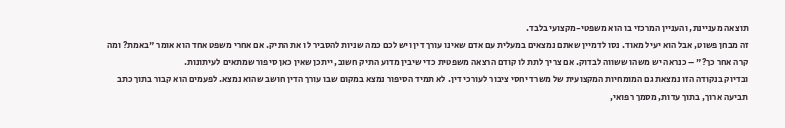תוצאה מעניינת, והעניין המרכזי בו הוא משפטי-מקצועי בלבד.
זה מבחן פשוט, אבל הוא יעיל מאוד. נסו לדמיין שאתם נמצאים במעלית עם אדם שאינו עורך דין ויש לכם כמה שניות להסביר לו את התיק. אם אחרי משפט אחד הוא אומר "באמת? ומה קרה אחר כך?" – כנראה יש משהו ששווה לבדוק. אם צריך לתת לו קודם הרצאה משפטית כדי שיבין מדוע התיק חשוב, ייתכן שאין כאן סיפור שמתאים לעיתונות.
ובדיוק בנקודה הזו נמצאת גם המומחיות המקצועית של משרד יחסי ציבור לעורכי דין. לא תמיד הסיפור נמצא במקום שבו עורך הדין חושב שהוא נמצא. לפעמים הוא קבור בתוך כתב תביעה ארוך, בתוך עדות, מסמך רפואי,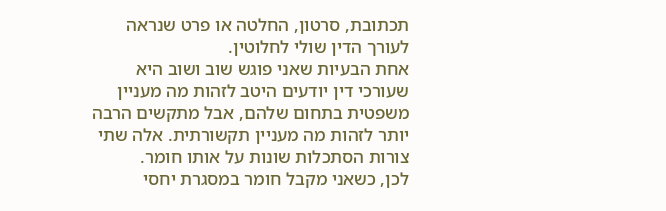תכתובת, סרטון, החלטה או פרט שנראה לעורך הדין שולי לחלוטין.
אחת הבעיות שאני פוגש שוב ושוב היא שעורכי דין יודעים היטב לזהות מה מעניין משפטית בתחום שלהם, אבל מתקשים הרבה יותר לזהות מה מעניין תקשורתית. אלה שתי צורות הסתכלות שונות על אותו חומר.
לכן, כשאני מקבל חומר במסגרת יחסי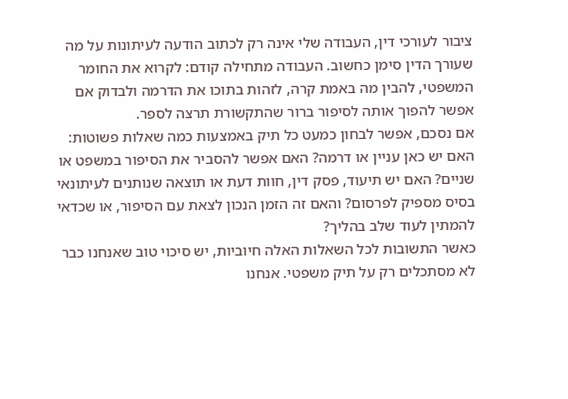ציבור לעורכי דין, העבודה שלי אינה רק לכתוב הודעה לעיתונות על מה שעורך הדין סימן כחשוב. העבודה מתחילה קודם: לקרוא את החומר המשפטי, להבין מה באמת קרה, לזהות בתוכו את הדרמה ולבדוק אם אפשר להפוך אותה לסיפור ברור שהתקשורת תרצה לספר.
אם נסכם, אפשר לבחון כמעט כל תיק באמצעות כמה שאלות פשוטות: האם יש כאן עניין או דרמה? האם אפשר להסביר את הסיפור במשפט או שניים? האם יש תיעוד, פסק דין, חוות דעת או תוצאה שנותנים לעיתונאי בסיס מספיק לפרסום? והאם זה הזמן הנכון לצאת עם הסיפור, או שכדאי להמתין לעוד שלב בהליך?
כאשר התשובות לכל השאלות האלה חיוביות, יש סיכוי טוב שאנחנו כבר לא מסתכלים רק על תיק משפטי. אנחנו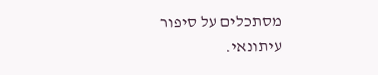מסתכלים על סיפור עיתונאי.